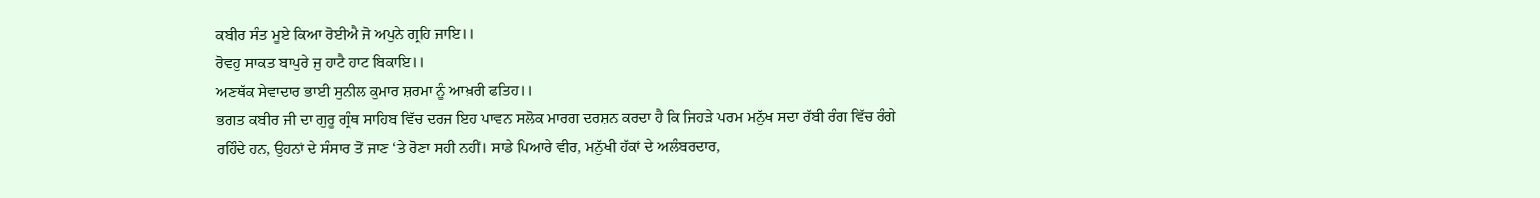ਕਬੀਰ ਸੰਤ ਮੂਏ ਕਿਆ ਰੋਈਐ ਜੋ ਅਪੁਨੇ ਗ੍ਰਹਿ ਜਾਇ।।
ਰੋਵਹੁ ਸਾਕਤ ਬਾਪੁਰੇ ਜੁ ਹਾਟੈ ਹਾਟ ਬਿਕਾਇ।।
ਅਣਥੱਕ ਸੇਵਾਦਾਰ ਭਾਈ ਸੁਨੀਲ ਕੁਮਾਰ ਸ਼ਰਮਾ ਨੂੰ ਆਖ਼ਰੀ ਫਤਿਹ।।
ਭਗਤ ਕਬੀਰ ਜੀ ਦਾ ਗੁਰੂ ਗ੍ਰੰਥ ਸਾਹਿਬ ਵਿੱਚ ਦਰਜ ਇਹ ਪਾਵਨ ਸਲੋਕ ਮਾਰਗ ਦਰਸ਼ਨ ਕਰਦਾ ਹੈ ਕਿ ਜਿਹੜੇ ਪਰਮ ਮਨੁੱਖ ਸਦਾ ਰੱਬੀ ਰੰਗ ਵਿੱਚ ਰੰਗੇ ਰਹਿੰਦੇ ਹਨ, ਉਹਨਾਂ ਦੇ ਸੰਸਾਰ ਤੋਂ ਜਾਣ ‘ਤੇ ਰੋਣਾ ਸਹੀ ਨਹੀਂ। ਸਾਡੇ ਪਿਆਰੇ ਵੀਰ, ਮਨੁੱਖੀ ਹੱਕਾਂ ਦੇ ਅਲੰਬਰਦਾਰ,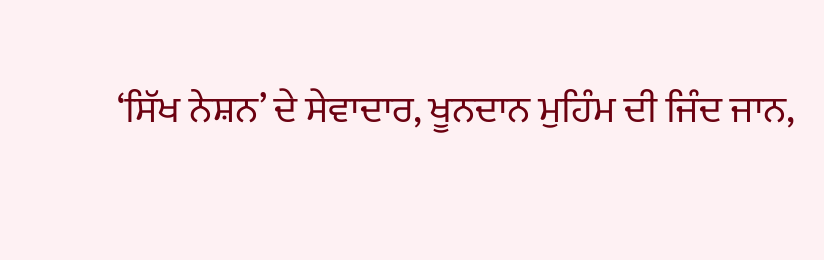‘ਸਿੱਖ ਨੇਸ਼ਨ’ ਦੇ ਸੇਵਾਦਾਰ, ਖੂਨਦਾਨ ਮੁਹਿੰਮ ਦੀ ਜਿੰਦ ਜਾਨ,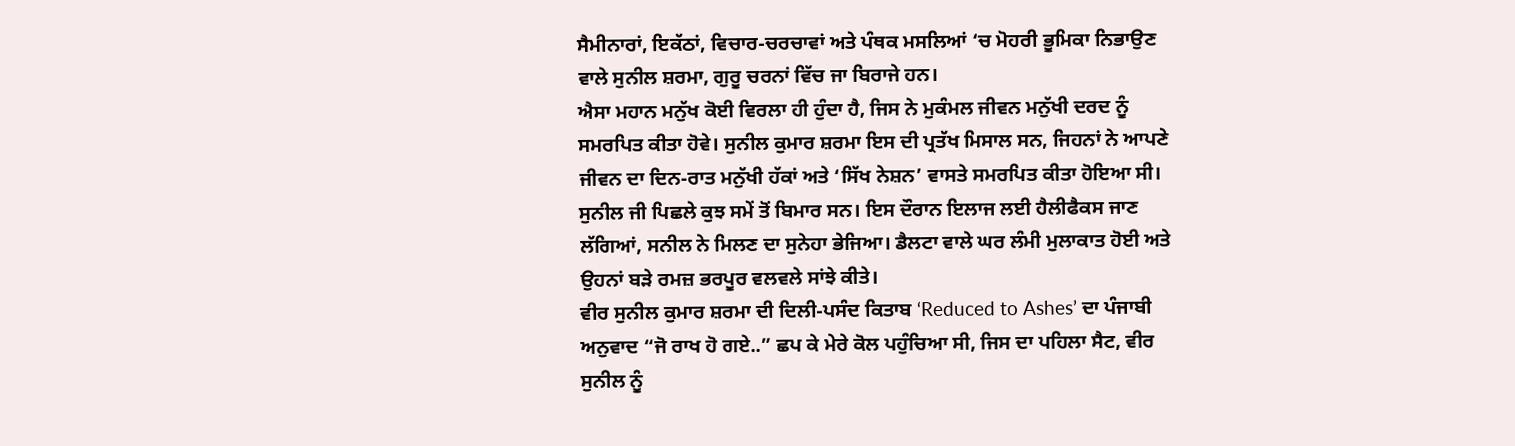ਸੈਮੀਨਾਰਾਂ, ਇਕੱਠਾਂ, ਵਿਚਾਰ-ਚਰਚਾਵਾਂ ਅਤੇ ਪੰਥਕ ਮਸਲਿਆਂ ‘ਚ ਮੋਹਰੀ ਭੂਮਿਕਾ ਨਿਭਾਉਣ ਵਾਲੇ ਸੁਨੀਲ ਸ਼ਰਮਾ, ਗੁਰੂ ਚਰਨਾਂ ਵਿੱਚ ਜਾ ਬਿਰਾਜੇ ਹਨ।
ਐਸਾ ਮਹਾਨ ਮਨੁੱਖ ਕੋਈ ਵਿਰਲਾ ਹੀ ਹੁੰਦਾ ਹੈ, ਜਿਸ ਨੇ ਮੁਕੰਮਲ ਜੀਵਨ ਮਨੁੱਖੀ ਦਰਦ ਨੂੰ ਸਮਰਪਿਤ ਕੀਤਾ ਹੋਵੇ। ਸੁਨੀਲ ਕੁਮਾਰ ਸ਼ਰਮਾ ਇਸ ਦੀ ਪ੍ਰਤੱਖ ਮਿਸਾਲ ਸਨ, ਜਿਹਨਾਂ ਨੇ ਆਪਣੇ ਜੀਵਨ ਦਾ ਦਿਨ-ਰਾਤ ਮਨੁੱਖੀ ਹੱਕਾਂ ਅਤੇ ‘ਸਿੱਖ ਨੇਸ਼ਨ’ ਵਾਸਤੇ ਸਮਰਪਿਤ ਕੀਤਾ ਹੋਇਆ ਸੀ। ਸੁਨੀਲ ਜੀ ਪਿਛਲੇ ਕੁਝ ਸਮੇਂ ਤੋਂ ਬਿਮਾਰ ਸਨ। ਇਸ ਦੌਰਾਨ ਇਲਾਜ ਲਈ ਹੈਲੀਫੈਕਸ ਜਾਣ ਲੱਗਿਆਂ, ਸਨੀਲ ਨੇ ਮਿਲਣ ਦਾ ਸੁਨੇਹਾ ਭੇਜਿਆ। ਡੈਲਟਾ ਵਾਲੇ ਘਰ ਲੰਮੀ ਮੁਲਾਕਾਤ ਹੋਈ ਅਤੇ ਉਹਨਾਂ ਬੜੇ ਰਮਜ਼ ਭਰਪੂਰ ਵਲਵਲੇ ਸਾਂਝੇ ਕੀਤੇ।
ਵੀਰ ਸੁਨੀਲ ਕੁਮਾਰ ਸ਼ਰਮਾ ਦੀ ਦਿਲੀ-ਪਸੰਦ ਕਿਤਾਬ ‘Reduced to Ashes’ ਦਾ ਪੰਜਾਬੀ ਅਨੁਵਾਦ “ਜੋ ਰਾਖ ਹੋ ਗਏ..” ਛਪ ਕੇ ਮੇਰੇ ਕੋਲ ਪਹੁੰਚਿਆ ਸੀ, ਜਿਸ ਦਾ ਪਹਿਲਾ ਸੈਟ, ਵੀਰ ਸੁਨੀਲ ਨੂੰ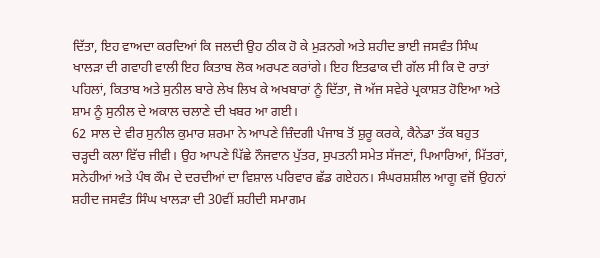ਦਿੱਤਾ, ਇਹ ਵਾਅਦਾ ਕਰਦਿਆਂ ਕਿ ਜਲਦੀ ਉਹ ਠੀਕ ਹੋ ਕੇ ਮੁੜਨਗੇ ਅਤੇ ਸ਼ਹੀਦ ਭਾਈ ਜਸਵੰਤ ਸਿੰਘ ਖਾਲੜਾ ਦੀ ਗਵਾਹੀ ਵਾਲੀ ਇਹ ਕਿਤਾਬ ਲੋਕ ਅਰਪਣ ਕਰਾਂਗੇ। ਇਹ ਇਤਫਾਕ ਦੀ ਗੱਲ ਸੀ ਕਿ ਦੋ ਰਾਤਾਂ ਪਹਿਲਾਂ, ਕਿਤਾਬ ਅਤੇ ਸੁਨੀਲ ਬਾਰੇ ਲੇਖ ਲਿਖ ਕੇ ਅਖਬਾਰਾਂ ਨੂੰ ਦਿੱਤਾ, ਜੋ ਅੱਜ ਸਵੇਰੇ ਪ੍ਰਕਾਸ਼ਤ ਹੋਇਆ ਅਤੇ ਸ਼ਾਮ ਨੂੰ ਸੁਨੀਲ ਦੇ ਅਕਾਲ ਚਲਾਣੇ ਦੀ ਖਬਰ ਆ ਗਈ।
62 ਸਾਲ ਦੇ ਵੀਰ ਸੁਨੀਲ ਕੁਮਾਰ ਸ਼ਰਮਾ ਨੇ ਆਪਣੇ ਜ਼ਿੰਦਗੀ ਪੰਜਾਬ ਤੋਂ ਸ਼ੁਰੂ ਕਰਕੇ, ਕੈਨੇਡਾ ਤੱਕ ਬਹੁਤ ਚੜ੍ਹਦੀ ਕਲਾ ਵਿੱਚ ਜੀਵੀ। ਉਹ ਆਪਣੇ ਪਿੱਛੇ ਨੌਜਵਾਨ ਪੁੱਤਰ, ਸੁਪਤਨੀ ਸਮੇਤ ਸੱਜਣਾਂ, ਪਿਆਰਿਆਂ, ਮਿੱਤਰਾਂ, ਸਨੇਹੀਆਂ ਅਤੇ ਪੰਥ ਕੌਮ ਦੇ ਦਰਦੀਆਂ ਦਾ ਵਿਸ਼ਾਲ ਪਰਿਵਾਰ ਛੱਡ ਗਏਹਨ। ਸੰਘਰਸ਼ਸ਼ੀਲ ਆਗੂ ਵਜੋਂ ਉਹਨਾਂ ਸ਼ਹੀਦ ਜਸਵੰਤ ਸਿੰਘ ਖਾਲੜਾ ਦੀ 30ਵੀਂ ਸ਼ਹੀਦੀ ਸਮਾਗਮ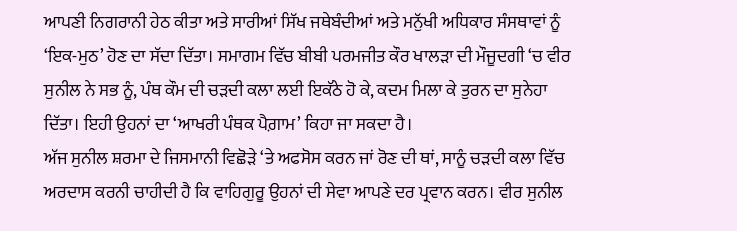ਆਪਣੀ ਨਿਗਰਾਨੀ ਹੇਠ ਕੀਤਾ ਅਤੇ ਸਾਰੀਆਂ ਸਿੱਖ ਜਥੇਬੰਦੀਆਂ ਅਤੇ ਮਨੁੱਖੀ ਅਧਿਕਾਰ ਸੰਸਥਾਵਾਂ ਨੂੰ ‘ਇਕ-ਮੁਠ’ ਹੋਣ ਦਾ ਸੱਦਾ ਦਿੱਤਾ। ਸਮਾਗਮ ਵਿੱਚ ਬੀਬੀ ਪਰਮਜੀਤ ਕੌਰ ਖਾਲੜਾ ਦੀ ਮੌਜੂਦਗੀ ‘ਚ ਵੀਰ ਸੁਨੀਲ ਨੇ ਸਭ ਨੂੰ, ਪੰਥ ਕੌਮ ਦੀ ਚੜਦੀ ਕਲਾ ਲਈ ਇਕੱਠੇ ਹੋ ਕੇ, ਕਦਮ ਮਿਲਾ ਕੇ ਤੁਰਨ ਦਾ ਸੁਨੇਹਾ ਦਿੱਤਾ। ਇਹੀ ਉਹਨਾਂ ਦਾ ‘ਆਖਰੀ ਪੰਥਕ ਪੈਗ਼ਾਮ’ ਕਿਹਾ ਜਾ ਸਕਦਾ ਹੈ।
ਅੱਜ ਸੁਨੀਲ ਸ਼ਰਮਾ ਦੇ ਜਿਸਮਾਨੀ ਵਿਛੋੜੇ ‘ਤੇ ਅਫਸੋਸ ਕਰਨ ਜਾਂ ਰੋਣ ਦੀ ਥਾਂ, ਸਾਨੂੰ ਚੜਦੀ ਕਲਾ ਵਿੱਚ ਅਰਦਾਸ ਕਰਨੀ ਚਾਹੀਦੀ ਹੈ ਕਿ ਵਾਹਿਗੁਰੂ ਉਹਨਾਂ ਦੀ ਸੇਵਾ ਆਪਣੇ ਦਰ ਪ੍ਰਵਾਨ ਕਰਨ। ਵੀਰ ਸੁਨੀਲ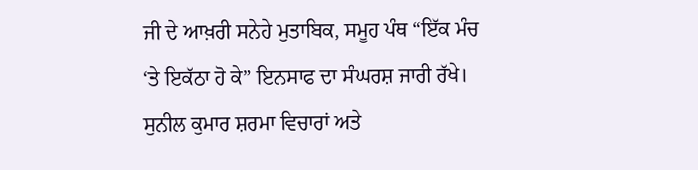ਜੀ ਦੇ ਆਖ਼ਰੀ ਸਨੇਹੇ ਮੁਤਾਬਿਕ, ਸਮੂਹ ਪੰਥ “ਇੱਕ ਮੰਚ ‘ਤੇ ਇਕੱਠਾ ਹੋ ਕੇ” ਇਨਸਾਫ ਦਾ ਸੰਘਰਸ਼ ਜਾਰੀ ਰੱਖੇ। ਸੁਨੀਲ ਕੁਮਾਰ ਸ਼ਰਮਾ ਵਿਚਾਰਾਂ ਅਤੇ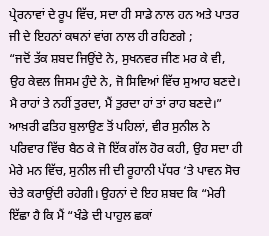ਪ੍ਰੇਰਨਾਵਾਂ ਦੇ ਰੂਪ ਵਿੱਚ, ਸਦਾ ਹੀ ਸਾਡੇ ਨਾਲ ਹਨ ਅਤੇ ਪਾਤਰ ਜੀ ਦੇ ਇਹਨਾਂ ਕਥਨਾਂ ਵਾਂਗ ਨਾਲ ਹੀ ਰਹਿਣਗੇ ;
“ਜਦੋਂ ਤੱਕ ਸ਼ਬਦ ਜਿਉਂਦੇ ਨੇ, ਸੁਖਨਵਰ ਜੀਣ ਮਰ ਕੇ ਵੀ,
ਉਹ ਕੇਵਲ ਜਿਸਮ ਹੁੰਦੇ ਨੇ, ਜੋ ਸਿਵਿਆਂ ਵਿੱਚ ਸੁਆਹ ਬਣਦੇ।
ਮੈ ਰਾਹਾਂ ਤੇ ਨਹੀਂ ਤੁਰਦਾ, ਮੈਂ ਤੁਰਦਾ ਹਾਂ ਤਾਂ ਰਾਹ ਬਣਦੇ।”
ਆਖ਼ਰੀ ਫਤਿਹ ਬੁਲਾਉਣ ਤੋਂ ਪਹਿਲਾਂ, ਵੀਰ ਸੁਨੀਲ ਨੇ ਪਰਿਵਾਰ ਵਿੱਚ ਬੈਠ ਕੇ ਜੋ ਇੱਕ ਗੱਲ ਹੋਰ ਕਹੀ, ਉਹ ਸਦਾ ਹੀ ਮੇਰੇ ਮਨ ਵਿੱਚ, ਸੁਨੀਲ ਜੀ ਦੀ ਰੂਹਾਨੀ ਪੱਧਰ ‘ਤੇ ਪਾਵਨ ਸੋਚ ਚੇਤੇ ਕਰਾਉਂਦੀ ਰਹੇਗੀ। ਉਹਨਾਂ ਦੇ ਇਹ ਸ਼ਬਦ ਕਿ “ਮੇਰੀ ਇੱਛਾ ਹੈ ਕਿ ਮੈਂ “ਖੰਡੇ ਦੀ ਪਾਹੁਲ ਛਕਾਂ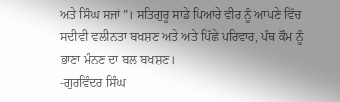ਅਤੇ ਸਿੰਘ ਸਜਾਂ”। ਸਤਿਗੁਰੂ ਸਾਡੇ ਪਿਆਰੇ ਵੀਰ ਨੂੰ ਆਪਣੇ ਵਿੱਚ ਸਦੀਵੀ ਵਲੀਨਤਾ ਬਖਸ਼ਣ ਅਤੇ ਅਤੇ ਪਿੱਛੇ ਪਰਿਵਾਰ, ਪੰਥ ਕੌਮ ਨੂੰ ਭਾਣਾ ਮੰਨਣ ਦਾ ਬਲ ਬਖਸ਼ਣ।
-ਗੁਰਵਿੰਦਰ ਸਿੰਘ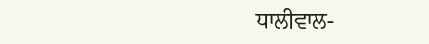ਧਾਲੀਵਾਲ-